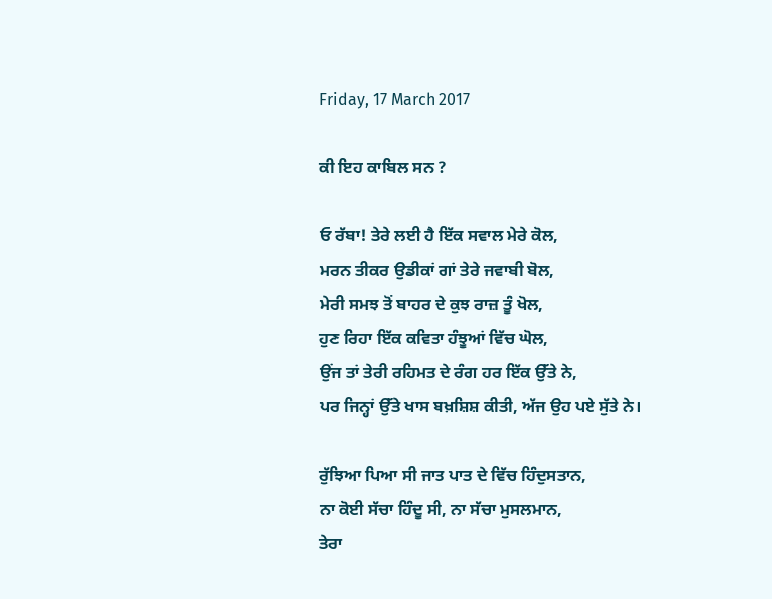Friday, 17 March 2017

ਕੀ ਇਹ ਕਾਬਿਲ ਸਨ ?

ਓ ਰੱਬਾ! ਤੇਰੇ ਲਈ ਹੈ ਇੱਕ ਸਵਾਲ ਮੇਰੇ ਕੋਲ,
ਮਰਨ ਤੀਕਰ ਉਡੀਕਾਂ ਗਾਂ ਤੇਰੇ ਜਵਾਬੀ ਬੋਲ,
ਮੇਰੀ ਸਮਝ ਤੋਂ ਬਾਹਰ ਦੇ ਕੁਝ ਰਾਜ਼ ਤੂੰ ਖੋਲ,
ਹੁਣ ਰਿਹਾ ਇੱਕ ਕਵਿਤਾ ਹੰਝੂਆਂ ਵਿੱਚ ਘੋਲ,
ਉਂਜ ਤਾਂ ਤੇਰੀ ਰਹਿਮਤ ਦੇ ਰੰਗ ਹਰ ਇੱਕ ਉੱਤੇ ਨੇ,
ਪਰ ਜਿਨ੍ਹਾਂ ਉੱਤੇ ਖਾਸ ਬਖ਼ਸ਼ਿਸ਼ ਕੀਤੀ, ਅੱਜ ਉਹ ਪਏ ਸੁੱਤੇ ਨੇ।

ਰੁੱਝਿਆ ਪਿਆ ਸੀ ਜਾਤ ਪਾਤ ਦੇ ਵਿੱਚ ਹਿੰਦੁਸਤਾਨ,
ਨਾ ਕੋਈ ਸੱਚਾ ਹਿੰਦੂ ਸੀ, ਨਾ ਸੱਚਾ ਮੁਸਲਮਾਨ,
ਤੇਰਾ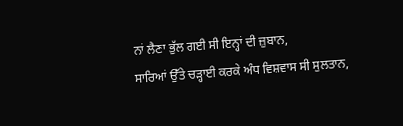ਨਾਂ ਲੈਣਾ ਭੁੱਲ ਗਈ ਸੀ ਇਨ੍ਹਾਂ ਦੀ ਜ਼ੁਬਾਨ,
ਸਾਰਿਆਂ ਉੱਤੇ ਚੜ੍ਹਾਈ ਕਰਕੇ ਅੰਧ ਵਿਸ਼ਵਾਸ ਸੀ ਸੁਲਤਾਨ,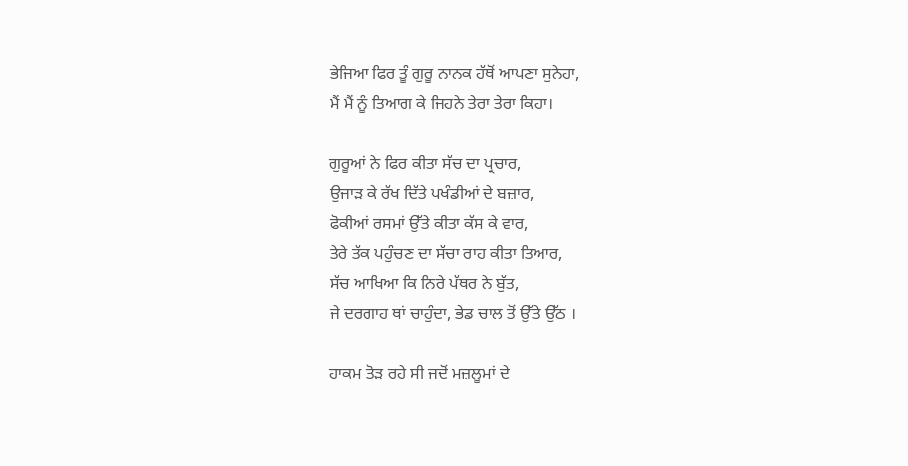ਭੇਜਿਆ ਫਿਰ ਤੂੰ ਗੁਰੂ ਨਾਨਕ ਹੱਥੋਂ ਆਪਣਾ ਸੁਨੇਹਾ,
ਮੈਂ ਮੈਂ ਨੂੰ ਤਿਆਗ ਕੇ ਜਿਹਨੇ ਤੇਰਾ ਤੇਰਾ ਕਿਹਾ।

ਗੁਰੂਆਂ ਨੇ ਫਿਰ ਕੀਤਾ ਸੱਚ ਦਾ ਪ੍ਰਚਾਰ,
ਉਜਾੜ ਕੇ ਰੱਖ ਦਿੱਤੇ ਪਖੰਡੀਆਂ ਦੇ ਬਜ਼ਾਰ,
ਫੋਕੀਆਂ ਰਸਮਾਂ ਉੱਤੇ ਕੀਤਾ ਕੱਸ ਕੇ ਵਾਰ,
ਤੇਰੇ ਤੱਕ ਪਹੁੰਚਣ ਦਾ ਸੱਚਾ ਰਾਹ ਕੀਤਾ ਤਿਆਰ,
ਸੱਚ ਆਖਿਆ ਕਿ ਨਿਰੇ ਪੱਥਰ ਨੇ ਬੁੱਤ,
ਜੇ ਦਰਗਾਹ ਥਾਂ ਚਾਹੁੰਦਾ, ਭੇਡ ਚਾਲ ਤੋਂ ਉੱਤੇ ਉੱਠ ।

ਹਾਕਮ ਤੋੜ ਰਹੇ ਸੀ ਜਦੋਂ ਮਜ਼ਲੂਮਾਂ ਦੇ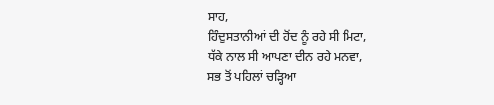ਸਾਹ,
ਹਿੰਦੁਸਤਾਨੀਆਂ ਦੀ ਹੋਂਦ ਨੂੰ ਰਹੇ ਸੀ ਮਿਟਾ,
ਧੱਕੇ ਨਾਲ ਸੀ ਆਪਣਾ ਦੀਨ ਰਹੇ ਮਨਵਾ,
ਸਭ ਤੋਂ ਪਹਿਲਾਂ ਚੜ੍ਹਿਆ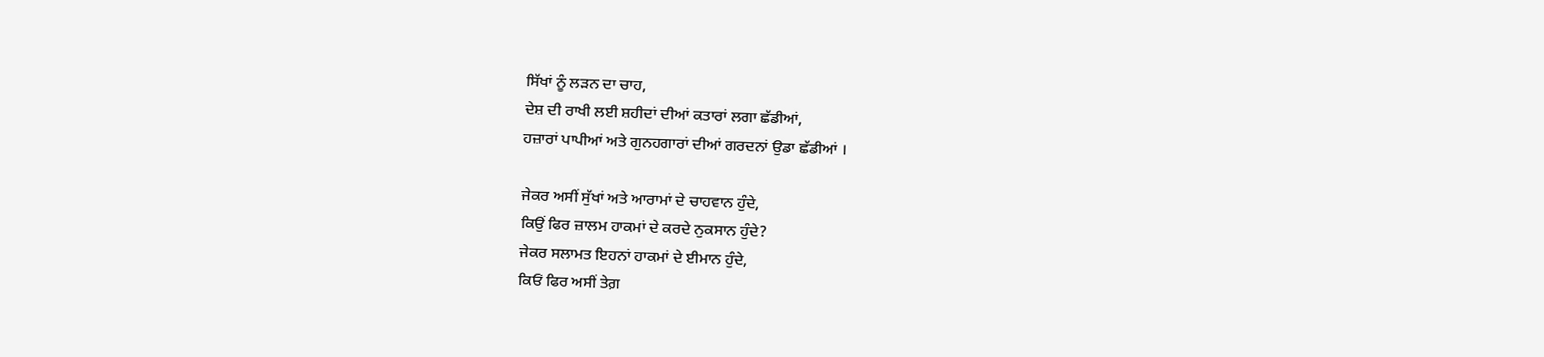ਸਿੱਖਾਂ ਨੂੰ ਲੜਨ ਦਾ ਚਾਹ,
ਦੇਸ਼ ਦੀ ਰਾਖੀ ਲਈ ਸ਼ਹੀਦਾਂ ਦੀਆਂ ਕਤਾਰਾਂ ਲਗਾ ਛੱਡੀਆਂ,
ਹਜ਼ਾਰਾਂ ਪਾਪੀਆਂ ਅਤੇ ਗੁਨਹਗਾਰਾਂ ਦੀਆਂ ਗਰਦਨਾਂ ਉਡਾ ਛੱਡੀਆਂ ।

ਜੇਕਰ ਅਸੀਂ ਸੁੱਖਾਂ ਅਤੇ ਆਰਾਮਾਂ ਦੇ ਚਾਹਵਾਨ ਹੁੰਦੇ,
ਕਿਉਂ ਫਿਰ ਜ਼ਾਲਮ ਹਾਕਮਾਂ ਦੇ ਕਰਦੇ ਨੁਕਸਾਨ ਹੁੰਦੇ?
ਜੇਕਰ ਸਲਾਮਤ ਇਹਨਾਂ ਹਾਕਮਾਂ ਦੇ ਈਮਾਨ ਹੁੰਦੇ,
ਕਿਓਂ ਫਿਰ ਅਸੀਂ ਤੇਗ਼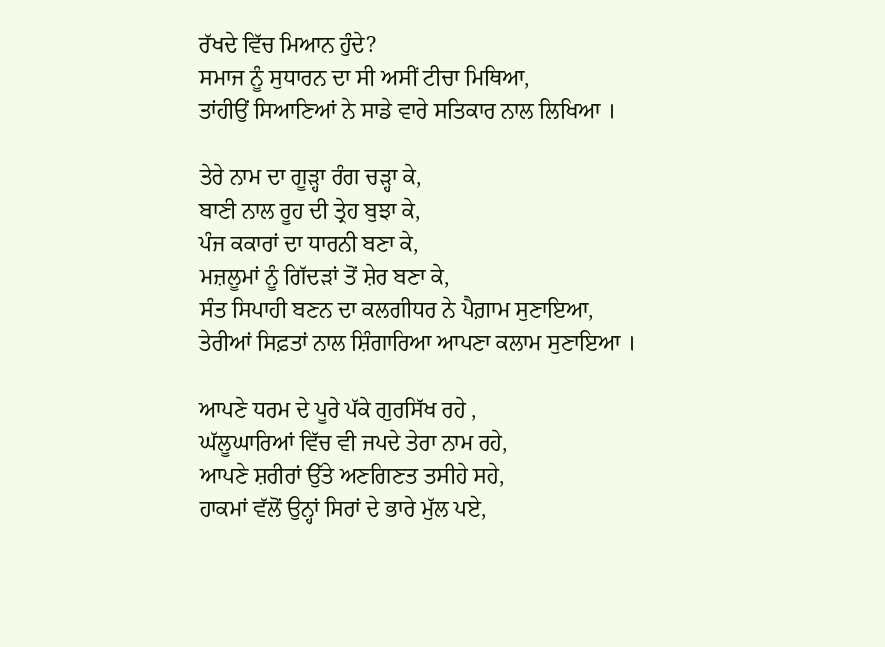ਰੱਖਦੇ ਵਿੱਚ ਮਿਆਨ ਹੁੰਦੇ?
ਸਮਾਜ ਨੂੰ ਸੁਧਾਰਨ ਦਾ ਸੀ ਅਸੀਂ ਟੀਚਾ ਮਿਥਿਆ,
ਤਾਂਹੀਉਂ ਸਿਆਣਿਆਂ ਨੇ ਸਾਡੇ ਵਾਰੇ ਸਤਿਕਾਰ ਨਾਲ ਲਿਖਿਆ ।

ਤੇਰੇ ਨਾਮ ਦਾ ਗੂੜ੍ਹਾ ਰੰਗ ਚੜ੍ਹਾ ਕੇ,
ਬਾਣੀ ਨਾਲ ਰੂਹ ਦੀ ਤ੍ਰੇਹ ਬੁਝਾ ਕੇ,
ਪੰਜ ਕਕਾਰਾਂ ਦਾ ਧਾਰਨੀ ਬਣਾ ਕੇ,
ਮਜ਼ਲੂਮਾਂ ਨੂੰ ਗਿੱਦੜਾਂ ਤੋਂ ਸ਼ੇਰ ਬਣਾ ਕੇ,
ਸੰਤ ਸਿਪਾਹੀ ਬਣਨ ਦਾ ਕਲਗੀਧਰ ਨੇ ਪੈਗ਼ਾਮ ਸੁਣਾਇਆ,
ਤੇਰੀਆਂ ਸਿਫ਼ਤਾਂ ਨਾਲ ਸ਼ਿੰਗਾਰਿਆ ਆਪਣਾ ਕਲਾਮ ਸੁਣਾਇਆ ।

ਆਪਣੇ ਧਰਮ ਦੇ ਪੂਰੇ ਪੱਕੇ ਗੁਰਸਿੱਖ ਰਹੇ ,
ਘੱਲੂਘਾਰਿਆਂ ਵਿੱਚ ਵੀ ਜਪਦੇ ਤੇਰਾ ਨਾਮ ਰਹੇ,
ਆਪਣੇ ਸ਼ਰੀਰਾਂ ਉੱਤੇ ਅਣਗਿਣਤ ਤਸੀਹੇ ਸਹੇ,
ਹਾਕਮਾਂ ਵੱਲੋਂ ਉਨ੍ਹਾਂ ਸਿਰਾਂ ਦੇ ਭਾਰੇ ਮੁੱਲ ਪਏ,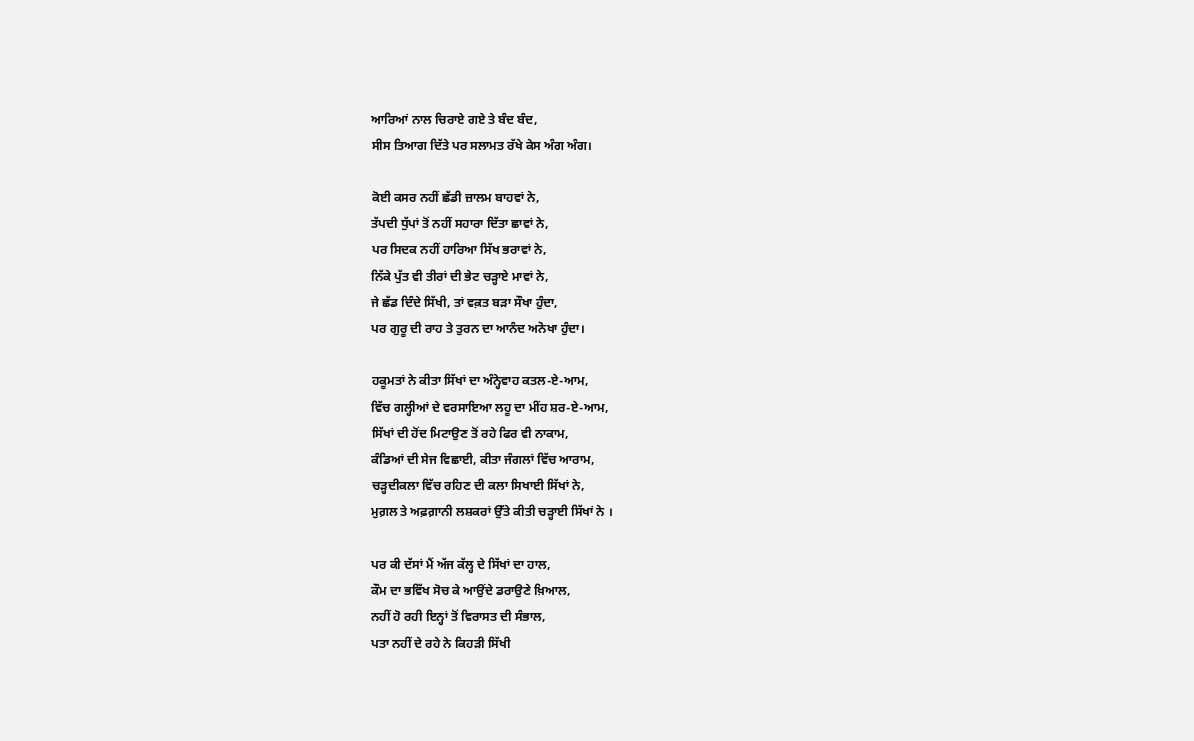ਆਰਿਆਂ ਨਾਲ ਚਿਰਾਏ ਗਏ ਤੇ ਬੰਦ ਬੰਦ,
ਸੀਸ ਤਿਆਗ ਦਿੱਤੇ ਪਰ ਸਲਾਮਤ ਰੱਖੇ ਕੇਸ ਅੰਗ ਅੰਗ।

ਕੋਈ ਕਸਰ ਨਹੀਂ ਛੱਡੀ ਜ਼ਾਲਮ ਬਾਹਵਾਂ ਨੇ,
ਤੱਪਦੀ ਧੁੱਪਾਂ ਤੋਂ ਨਹੀਂ ਸਹਾਰਾ ਦਿੱਤਾ ਛਾਵਾਂ ਨੇ,
ਪਰ ਸਿਦਕ ਨਹੀਂ ਹਾਰਿਆ ਸਿੱਖ ਭਰਾਵਾਂ ਨੇ,
ਨਿੱਕੇ ਪੁੱਤ ਵੀ ਤੀਰਾਂ ਦੀ ਭੇਟ ਚੜ੍ਹਾਏ ਮਾਵਾਂ ਨੇ,
ਜੇ ਛੱਡ ਦਿੰਦੇ ਸਿੱਖੀ, ਤਾਂ ਵਕ਼ਤ ਬੜਾ ਸੌਖਾ ਹੁੰਦਾ,
ਪਰ ਗੁਰੂ ਦੀ ਰਾਹ ਤੇ ਤੁਰਨ ਦਾ ਆਨੰਦ ਅਨੋਖਾ ਹੁੰਦਾ।

ਹਕੂਮਤਾਂ ਨੇ ਕੀਤਾ ਸਿੱਖਾਂ ਦਾ ਅੰਨ੍ਹੇਵਾਹ ਕਤਲ-ਏ-ਆਮ,
ਵਿੱਚ ਗਲ੍ਹੀਆਂ ਦੇ ਵਰਸਾਇਆ ਲਹੂ ਦਾ ਮੀਂਹ ਸ਼ਰ-ਏ-ਆਮ,
ਸਿੱਖਾਂ ਦੀ ਹੋਂਦ ਮਿਟਾਉਣ ਤੋਂ ਰਹੇ ਫਿਰ ਵੀ ਨਾਕਾਮ,
ਕੰਡਿਆਂ ਦੀ ਸੇਜ ਵਿਛਾਈ, ਕੀਤਾ ਜੰਗਲਾਂ ਵਿੱਚ ਆਰਾਮ,
ਚੜ੍ਹਦੀਕਲਾ ਵਿੱਚ ਰਹਿਣ ਦੀ ਕਲਾ ਸਿਖਾਈ ਸਿੱਖਾਂ ਨੇ,
ਮੁਗ਼ਲ ਤੇ ਅਫ਼ਗ਼ਾਨੀ ਲਸ਼ਕਰਾਂ ਉੱਤੇ ਕੀਤੀ ਚੜ੍ਹਾਈ ਸਿੱਖਾਂ ਨੇ ।

ਪਰ ਕੀ ਦੱਸਾਂ ਮੈਂ ਅੱਜ ਕੱਲ੍ਹ ਦੇ ਸਿੱਖਾਂ ਦਾ ਹਾਲ,
ਕੌਮ ਦਾ ਭਵਿੱਖ ਸੋਚ ਕੇ ਆਉਂਦੇ ਡਰਾਉਣੇ ਖ਼ਿਆਲ,
ਨਹੀਂ ਹੋ ਰਹੀ ਇਨ੍ਹਾਂ ਤੋਂ ਵਿਰਾਸਤ ਦੀ ਸੰਭਾਲ,
ਪਤਾ ਨਹੀਂ ਦੇ ਰਹੇ ਨੇ ਕਿਹੜੀ ਸਿੱਖੀ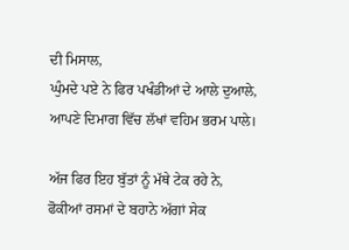ਦੀ ਮਿਸਾਲ,
ਘੁੰਮਦੇ ਪਏ ਨੇ ਫਿਰ ਪਖੰਡੀਆਂ ਦੇ ਆਲੇ ਦੁਆਲੇ,
ਆਪਣੇ ਦਿਮਾਗ ਵਿੱਚ ਲੱਖਾਂ ਵਹਿਮ ਭਰਮ ਪਾਲੇ।

ਅੱਜ ਫਿਰ ਇਹ ਬੁੱਤਾਂ ਨੂੰ ਮੱਥੇ ਟੇਕ ਰਹੇ ਨੇ,
ਫੋਕੀਆਂ ਰਸਮਾਂ ਦੇ ਬਹਾਨੇ ਅੱਗਾਂ ਸੇਕ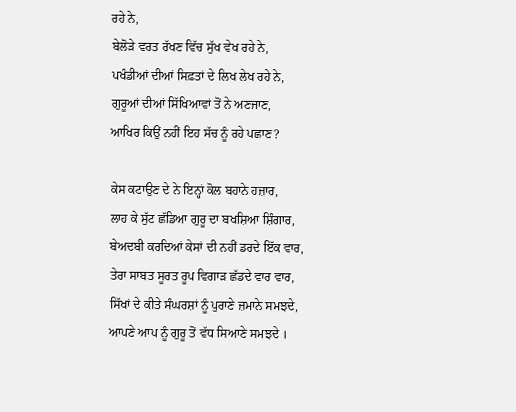ਰਹੇ ਨੇ,
ਬੇਲੋੜੇ ਵਰਤ ਰੱਖਣ ਵਿੱਚ ਸੁੱਖ ਵੇਖ ਰਹੇ ਨੇ,
ਪਖੰਡੀਆਂ ਦੀਆਂ ਸਿਫ਼ਤਾਂ ਦੇ ਲਿਖ ਲੇਖ ਰਹੇ ਨੇ,
ਗੁਰੂਆਂ ਦੀਆਂ ਸਿੱਖਿਆਵਾਂ ਤੋਂ ਨੇ ਅਣਜਾਣ,
ਆਖਿਰ ਕਿਉਂ ਨਹੀਂ ਇਹ ਸੱਚ ਨੂੰ ਰਹੇ ਪਛਾਣ?

ਕੇਸ ਕਟਾਉਣ ਦੇ ਨੇ ਇਨ੍ਹਾਂ ਕੋਲ ਬਹਾਨੇ ਹਜ਼ਾਰ,
ਲਾਹ ਕੇ ਸੁੱਟ ਛੱਡਿਆ ਗੁਰੂ ਦਾ ਬਖਸ਼ਿਆ ਸ਼ਿੰਗਾਰ,
ਬੇਅਦਬੀ ਕਰਦਿਆਂ ਕੇਸਾਂ ਦੀ ਨਹੀਂ ਡਰਦੇ ਇੱਕ ਵਾਰ,
ਤੇਰਾ ਸਾਬਤ ਸੂਰਤ ਰੂਪ ਵਿਗਾੜ ਛੱਡਦੇ ਵਾਰ ਵਾਰ,
ਸਿੱਖਾਂ ਦੇ ਕੀਤੇ ਸੰਘਰਸ਼ਾਂ ਨੂੰ ਪੁਰਾਣੇ ਜ਼ਮਾਨੇ ਸਮਝਦੇ,
ਆਪਣੇ ਆਪ ਨੂੰ ਗੁਰੂ ਤੋਂ ਵੱਧ ਸਿਆਣੇ ਸਮਝਦੇ ।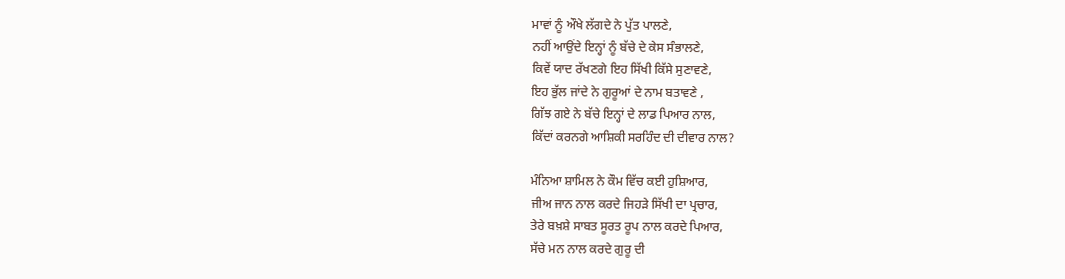ਮਾਵਾਂ ਨੂੰ ਔਖੇ ਲੱਗਦੇ ਨੇ ਪੁੱਤ ਪਾਲਣੇ,
ਨਹੀਂ ਆਉਂਦੇ ਇਨ੍ਹਾਂ ਨੂੰ ਬੱਚੇ ਦੇ ਕੇਸ ਸੰਭਾਲਣੇ,
ਕਿਵੇਂ ਯਾਦ ਰੱਖਣਗੇ ਇਹ ਸਿੱਖੀ ਕਿੱਸੇ ਸੁਣਾਵਣੇ,
ਇਹ ਭੁੱਲ ਜਾਂਦੇ ਨੇ ਗੁਰੂਆਂ ਦੇ ਨਾਮ ਬਤਾਵਣੇ ,
ਗਿੱਝ ਗਏ ਨੇ ਬੱਚੇ ਇਨ੍ਹਾਂ ਦੇ ਲਾਡ ਪਿਆਰ ਨਾਲ,
ਕਿੱਦਾਂ ਕਰਨਗੇ ਆਸ਼ਿਕੀ ਸਰਹਿੰਦ ਦੀ ਦੀਵਾਰ ਨਾਲ?

ਮੰਨਿਆ ਸ਼ਾਮਿਲ ਨੇ ਕੌਮ ਵਿੱਚ ਕਈ ਹੁਸ਼ਿਆਰ,
ਜੀਅ ਜਾਨ ਨਾਲ ਕਰਦੇ ਜਿਹੜੇ ਸਿੱਖੀ ਦਾ ਪ੍ਰਚਾਰ,
ਤੇਰੇ ਬਖ਼ਸ਼ੇ ਸਾਬਤ ਸੂਰਤ ਰੂਪ ਨਾਲ ਕਰਦੇ ਪਿਆਰ,
ਸੱਚੇ ਮਨ ਨਾਲ ਕਰਦੇ ਗੁਰੂ ਦੀ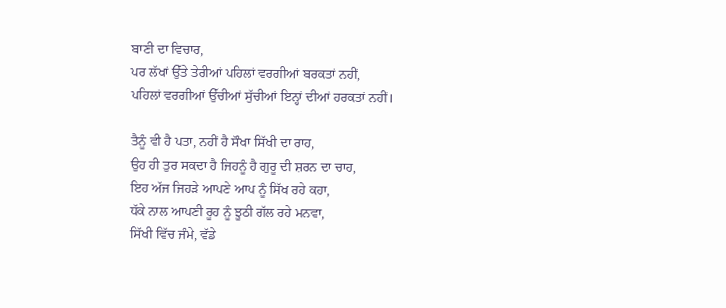ਬਾਣੀ ਦਾ ਵਿਚਾਰ,
ਪਰ ਲੱਖਾਂ ਉੱਤੇ ਤੇਰੀਆਂ ਪਹਿਲਾਂ ਵਰਗੀਆਂ ਬਰਕਤਾਂ ਨਹੀਂ,
ਪਹਿਲਾਂ ਵਰਗੀਆਂ ਉੱਚੀਆਂ ਸੁੱਚੀਆਂ ਇਨ੍ਹਾਂ ਦੀਆਂ ਹਰਕਤਾਂ ਨਹੀਂ।

ਤੈਨੂੰ ਵੀ ਹੈ ਪਤਾ, ਨਹੀਂ ਹੈ ਸੌਖਾ ਸਿੱਖੀ ਦਾ ਰਾਹ,
ਉਹ ਹੀ ਤੁਰ ਸਕਦਾ ਹੈ ਜਿਹਨੂੰ ਹੈ ਗੁਰੂ ਦੀ ਸ਼ਰਨ ਦਾ ਚਾਹ,
ਇਹ ਅੱਜ ਜਿਹੜੇ ਆਪਣੇ ਆਪ ਨੂੰ ਸਿੱਖ ਰਹੇ ਕਹਾ,
ਧੱਕੇ ਨਾਲ ਆਪਣੀ ਰੂਹ ਨੂੰ ਝੂਠੀ ਗੱਲ ਰਹੇ ਮਨਵਾ,
ਸਿੱਖੀ ਵਿੱਚ ਜੰਮੇ, ਵੱਡੇ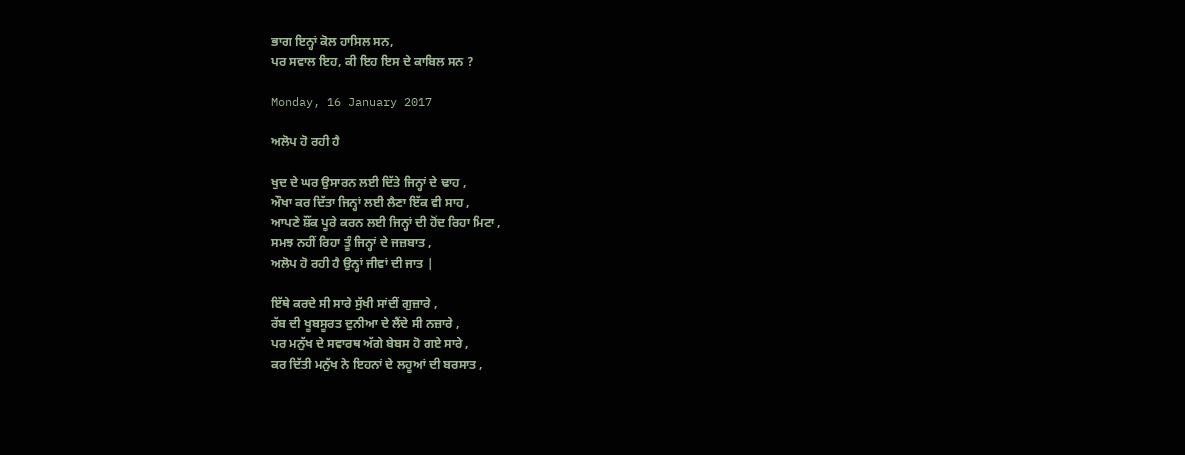ਭਾਗ ਇਨ੍ਹਾਂ ਕੋਲ ਹਾਸਿਲ ਸਨ,
ਪਰ ਸਵਾਲ ਇਹ, ਕੀ ਇਹ ਇਸ ਦੇ ਕਾਬਿਲ ਸਨ ?

Monday, 16 January 2017

ਅਲੋਪ ਹੋ ਰਹੀ ਹੈ

ਖੁਦ ਦੇ ਘਰ ਉਸਾਰਨ ਲਈ ਦਿੱਤੇ ਜਿਨ੍ਹਾਂ ਦੇ ਢਾਹ ,
ਔਖਾ ਕਰ ਦਿੱਤਾ ਜਿਨ੍ਹਾਂ ਲਈ ਲੈਣਾ ਇੱਕ ਵੀ ਸਾਹ ,
ਆਪਣੇ ਸ਼ੌਂਕ ਪੂਰੇ ਕਰਨ ਲਈ ਜਿਨ੍ਹਾਂ ਦੀ ਹੋਂਦ ਰਿਹਾ ਮਿਟਾ ,
ਸਮਝ ਨਹੀਂ ਰਿਹਾ ਤੂੰ ਜਿਨ੍ਹਾਂ ਦੇ ਜਜ਼ਬਾਤ ,
ਅਲੋਪ ਹੋ ਰਹੀ ਹੈ ਉਨ੍ਹਾਂ ਜੀਵਾਂ ਦੀ ਜਾਤ |

ਇੱਥੇ ਕਰਦੇ ਸੀ ਸਾਰੇ ਸੁੱਖੀ ਸਾਂਦੀਂ ਗੁਜ਼ਾਰੇ ,
ਰੱਬ ਦੀ ਖੂਬਸੂਰਤ ਦੁਨੀਆ ਦੇ ਲੈਂਦੇ ਸੀ ਨਜ਼ਾਰੇ ,
ਪਰ ਮਨੁੱਖ ਦੇ ਸਵਾਰਥ ਅੱਗੇ ਬੇਬਸ ਹੋ ਗਏ ਸਾਰੇ ,
ਕਰ ਦਿੱਤੀ ਮਨੁੱਖ ਨੇ ਇਹਨਾਂ ਦੇ ਲਹੂਆਂ ਦੀ ਬਰਸਾਤ ,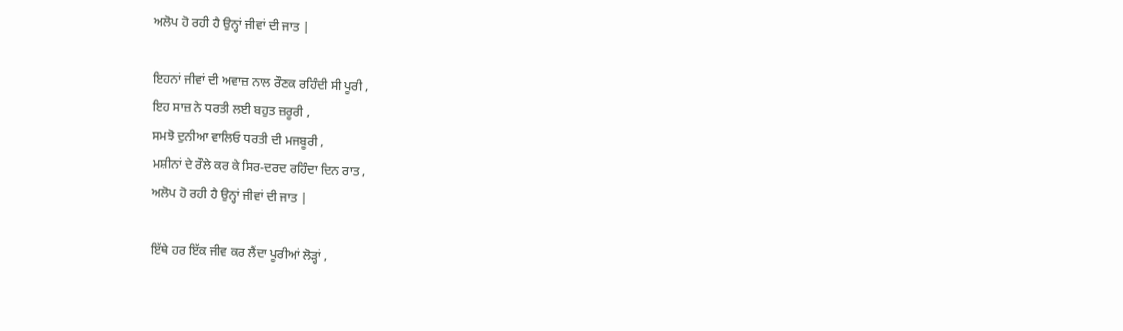ਅਲੋਪ ਹੋ ਰਹੀ ਹੈ ਉਨ੍ਹਾਂ ਜੀਵਾਂ ਦੀ ਜਾਤ |

ਇਹਨਾਂ ਜੀਵਾਂ ਦੀ ਅਵਾਜ਼ ਨਾਲ ਰੌਣਕ ਰਹਿੰਦੀ ਸੀ ਪੂਰੀ ,
ਇਹ ਸਾਜ਼ ਨੇ ਧਰਤੀ ਲਈ ਬਹੁਤ ਜ਼ਰੂਰੀ ,
ਸਮਝੋ ਦੁਨੀਆ ਵਾਲਿਓ ਧਰਤੀ ਦੀ ਮਜਬੂਰੀ ,
ਮਸ਼ੀਨਾਂ ਦੇ ਰੌਲੇ ਕਰ ਕੇ ਸਿਰ-ਦਰਦ ਰਹਿੰਦਾ ਦਿਨ ਰਾਤ ,
ਅਲੋਪ ਹੋ ਰਹੀ ਹੈ ਉਨ੍ਹਾਂ ਜੀਵਾਂ ਦੀ ਜਾਤ |

ਇੱਥੇ ਹਰ ਇੱਕ ਜੀਵ ਕਰ ਲੈਂਦਾ ਪੂਰੀਆਂ ਲੋੜ੍ਹਾਂ ,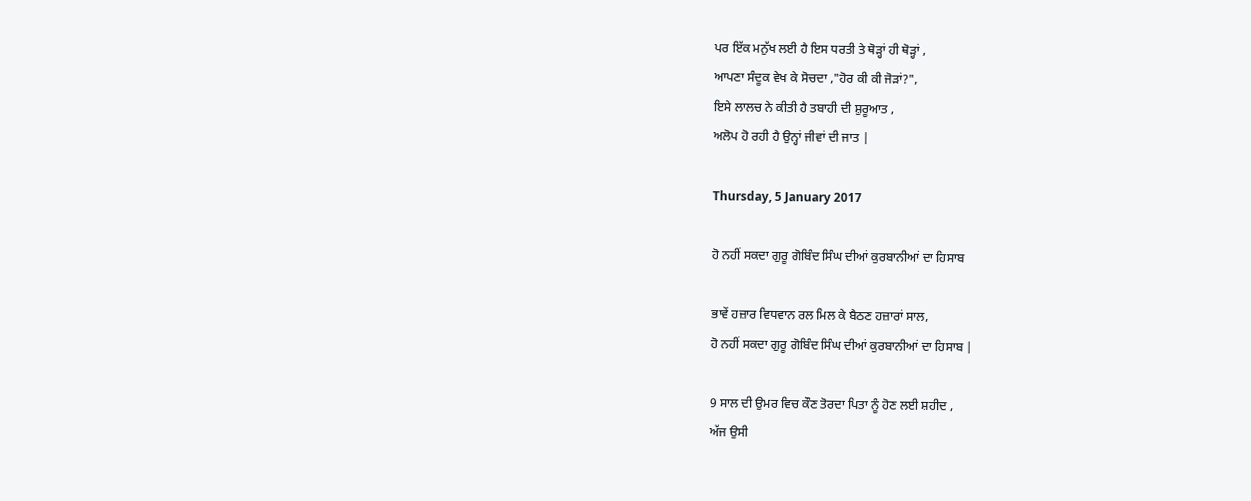ਪਰ ਇੱਕ ਮਨੁੱਖ ਲਈ ਹੈ ਇਸ ਧਰਤੀ ਤੇ ਥੋੜ੍ਹਾਂ ਹੀ ਥੋੜ੍ਹਾਂ ,
ਆਪਣਾ ਸੰਦੂਕ ਵੇਖ ਕੇ ਸੋਚਦਾ ,"ਹੋਰ ਕੀ ਕੀ ਜੋੜਾਂ?",
ਇਸੇ ਲਾਲਚ ਨੇ ਕੀਤੀ ਹੈ ਤਬਾਹੀ ਦੀ ਸ਼ੁਰੂਆਤ ,
ਅਲੋਪ ਹੋ ਰਹੀ ਹੈ ਉਨ੍ਹਾਂ ਜੀਵਾਂ ਦੀ ਜਾਤ |

Thursday, 5 January 2017

ਹੋ ਨਹੀਂ ਸਕਦਾ ਗੁਰੂ ਗੋਬਿੰਦ ਸਿੰਘ ਦੀਆਂ ਕੁਰਬਾਨੀਆਂ ਦਾ ਹਿਸਾਬ

ਭਾਵੇਂ ਹਜ਼ਾਰ ਵਿਧਵਾਨ ਰਲ ਮਿਲ ਕੇ ਬੈਠਣ ਹਜ਼ਾਰਾਂ ਸਾਲ,
ਹੋ ਨਹੀਂ ਸਕਦਾ ਗੁਰੂ ਗੋਬਿੰਦ ਸਿੰਘ ਦੀਆਂ ਕੁਰਬਾਨੀਆਂ ਦਾ ਹਿਸਾਬ |

9 ਸਾਲ ਦੀ ਉਮਰ ਵਿਚ ਕੌਣ ਤੋਰਦਾ ਪਿਤਾ ਨੂੰ ਹੋਣ ਲਈ ਸ਼ਹੀਦ ,
ਅੱਜ ਉਸੀ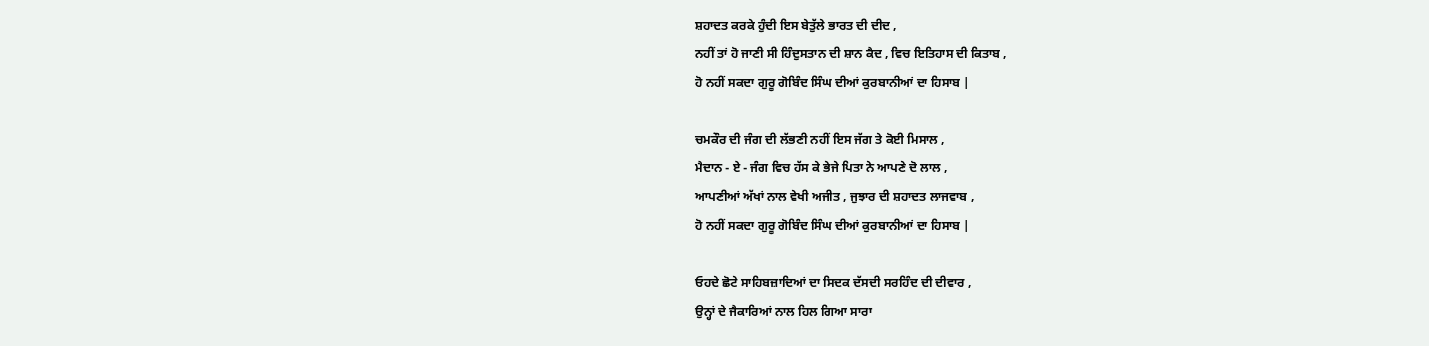ਸ਼ਹਾਦਤ ਕਰਕੇ ਹੁੰਦੀ ਇਸ ਬੇਤੁੱਲੇ ਭਾਰਤ ਦੀ ਦੀਦ ,
ਨਹੀਂ ਤਾਂ ਹੋ ਜਾਣੀ ਸੀ ਹਿੰਦੁਸਤਾਨ ਦੀ ਸ਼ਾਨ ਕੈਦ , ਵਿਚ ਇਤਿਹਾਸ ਦੀ ਕਿਤਾਬ ,
ਹੋ ਨਹੀਂ ਸਕਦਾ ਗੁਰੂ ਗੋਬਿੰਦ ਸਿੰਘ ਦੀਆਂ ਕੁਰਬਾਨੀਆਂ ਦਾ ਹਿਸਾਬ |

ਚਮਕੌਰ ਦੀ ਜੰਗ ਦੀ ਲੱਭਣੀ ਨਹੀਂ ਇਸ ਜੱਗ ਤੇ ਕੋਈ ਮਿਸਾਲ ,
ਮੈਦਾਨ - ਏ - ਜੰਗ ਵਿਚ ਹੱਸ ਕੇ ਭੇਜੇ ਪਿਤਾ ਨੇ ਆਪਣੇ ਦੋ ਲਾਲ ,
ਆਪਣੀਆਂ ਅੱਖਾਂ ਨਾਲ ਵੇਖੀ ਅਜੀਤ , ਜੁਝਾਰ ਦੀ ਸ਼ਹਾਦਤ ਲਾਜਵਾਬ ,
ਹੋ ਨਹੀਂ ਸਕਦਾ ਗੁਰੂ ਗੋਬਿੰਦ ਸਿੰਘ ਦੀਆਂ ਕੁਰਬਾਨੀਆਂ ਦਾ ਹਿਸਾਬ |

ਓਹਦੇ ਛੋਟੇ ਸਾਹਿਬਜ਼ਾਦਿਆਂ ਦਾ ਸਿਦਕ ਦੱਸਦੀ ਸਰਹਿੰਦ ਦੀ ਦੀਵਾਰ ,
ਉਨ੍ਹਾਂ ਦੇ ਜੈਕਾਰਿਆਂ ਨਾਲ ਹਿਲ ਗਿਆ ਸਾਰਾ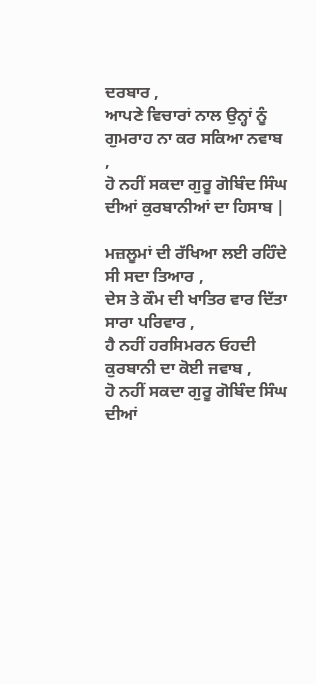ਦਰਬਾਰ ,
ਆਪਣੇ ਵਿਚਾਰਾਂ ਨਾਲ ਉਨ੍ਹਾਂ ਨੂੰ ਗੁਮਰਾਹ ਨਾ ਕਰ ਸਕਿਆ ਨਵਾਬ ,
ਹੋ ਨਹੀਂ ਸਕਦਾ ਗੁਰੂ ਗੋਬਿੰਦ ਸਿੰਘ ਦੀਆਂ ਕੁਰਬਾਨੀਆਂ ਦਾ ਹਿਸਾਬ |

ਮਜ਼ਲੂਮਾਂ ਦੀ ਰੱਖਿਆ ਲਈ ਰਹਿੰਦੇ ਸੀ ਸਦਾ ਤਿਆਰ ,
ਦੇਸ ਤੇ ਕੌਮ ਦੀ ਖਾਤਿਰ ਵਾਰ ਦਿੱਤਾ ਸਾਰਾ ਪਰਿਵਾਰ ,
ਹੈ ਨਹੀਂ ਹਰਸਿਮਰਨ ਓਹਦੀ ਕੁਰਬਾਨੀ ਦਾ ਕੋਈ ਜਵਾਬ ,
ਹੋ ਨਹੀਂ ਸਕਦਾ ਗੁਰੂ ਗੋਬਿੰਦ ਸਿੰਘ ਦੀਆਂ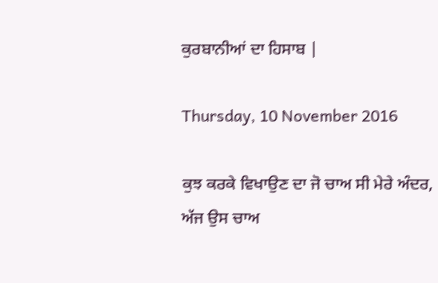ਕੁਰਬਾਨੀਆਂ ਦਾ ਹਿਸਾਬ |

Thursday, 10 November 2016

ਕੁਝ ਕਰਕੇ ਵਿਖਾਉਣ ਦਾ ਜੋ ਚਾਅ ਸੀ ਮੇਰੇ ਅੰਦਰ,
ਅੱਜ ਉਸ ਚਾਅ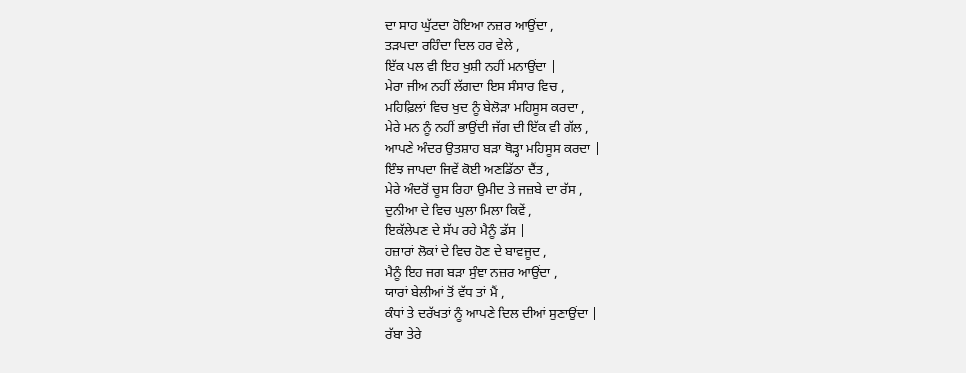ਦਾ ਸਾਹ ਘੁੱਟਦਾ ਹੋਇਆ ਨਜ਼ਰ ਆਉਂਦਾ ,
ਤੜਪਦਾ ਰਹਿੰਦਾ ਦਿਲ ਹਰ ਵੇਲੇ ,
ਇੱਕ ਪਲ ਵੀ ਇਹ ਖੁਸ਼ੀ ਨਹੀਂ ਮਨਾਉਂਦਾ |
ਮੇਰਾ ਜੀਅ ਨਹੀਂ ਲੱਗਦਾ ਇਸ ਸੰਸਾਰ ਵਿਚ ,
ਮਹਿਫ਼ਿਲਾਂ ਵਿਚ ਖੁਦ ਨੂੰ ਬੇਲੋੜਾ ਮਹਿਸੂਸ ਕਰਦਾ ,
ਮੇਰੇ ਮਨ ਨੂੰ ਨਹੀਂ ਭਾਉਂਦੀ ਜੱਗ ਦੀ ਇੱਕ ਵੀ ਗੱਲ ,
ਆਪਣੇ ਅੰਦਰ ਉਤਸ਼ਾਹ ਬੜਾ ਥੋੜ੍ਹਾ ਮਹਿਸੂਸ ਕਰਦਾ |
ਇੰਝ ਜਾਪਦਾ ਜਿਵੇਂ ਕੋਈ ਅਣਡਿੱਠਾ ਦੈਂਤ ,
ਮੇਰੇ ਅੰਦਰੋਂ ਚੂਸ ਰਿਹਾ ਉਮੀਦ ਤੇ ਜਜ਼ਬੇ ਦਾ ਰੱਸ ,
ਦੁਨੀਆ ਦੇ ਵਿਚ ਘੁਲਾ ਮਿਲਾ ਕਿਵੇਂ ,
ਇਕੱਲੇਪਣ ਦੇ ਸੱਪ ਰਹੇ ਮੈਨੂੰ ਡੱਸ |
ਹਜ਼ਾਰਾਂ ਲੋਕਾਂ ਦੇ ਵਿਚ ਹੋਣ ਦੇ ਬਾਵਜੂਦ ,
ਮੈਨੂੰ ਇਹ ਜਗ ਬੜਾ ਸੁੰਞਾ ਨਜ਼ਰ ਆਉਂਦਾ ,
ਯਾਰਾਂ ਬੇਲੀਆਂ ਤੋਂ ਵੱਧ ਤਾਂ ਮੈਂ ,
ਕੰਧਾਂ ਤੇ ਦਰੱਖਤਾਂ ਨੂੰ ਆਪਣੇ ਦਿਲ ਦੀਆਂ ਸੁਣਾਉਂਦਾ |
ਰੱਬਾ ਤੇਰੇ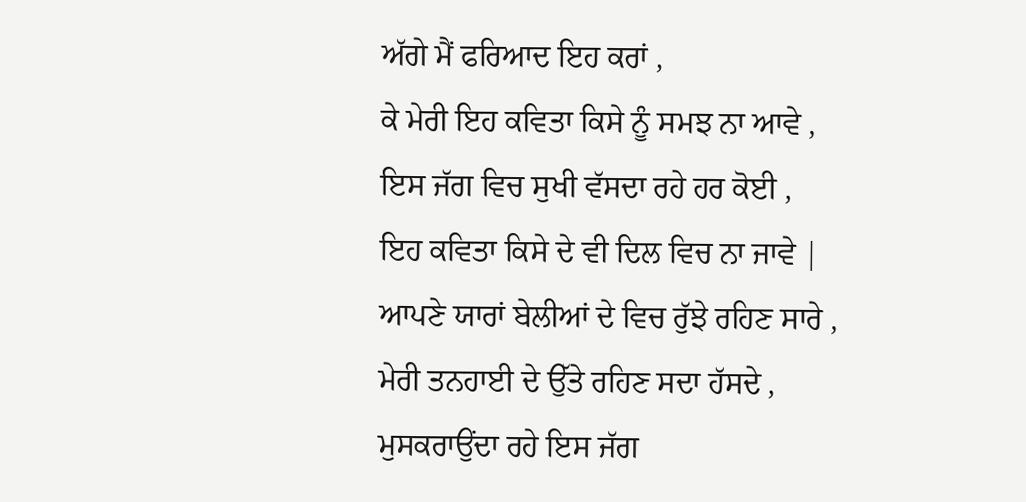ਅੱਗੇ ਮੈਂ ਫਰਿਆਦ ਇਹ ਕਰਾਂ ,
ਕੇ ਮੇਰੀ ਇਹ ਕਵਿਤਾ ਕਿਸੇ ਨੂੰ ਸਮਝ ਨਾ ਆਵੇ ,
ਇਸ ਜੱਗ ਵਿਚ ਸੁਖੀ ਵੱਸਦਾ ਰਹੇ ਹਰ ਕੋਈ ,
ਇਹ ਕਵਿਤਾ ਕਿਸੇ ਦੇ ਵੀ ਦਿਲ ਵਿਚ ਨਾ ਜਾਵੇ |
ਆਪਣੇ ਯਾਰਾਂ ਬੇਲੀਆਂ ਦੇ ਵਿਚ ਰੁੱਝੇ ਰਹਿਣ ਸਾਰੇ ,
ਮੇਰੀ ਤਨਹਾਈ ਦੇ ਉੱਤੇ ਰਹਿਣ ਸਦਾ ਹੱਸਦੇ ,
ਮੁਸਕਰਾਉਂਦਾ ਰਹੇ ਇਸ ਜੱਗ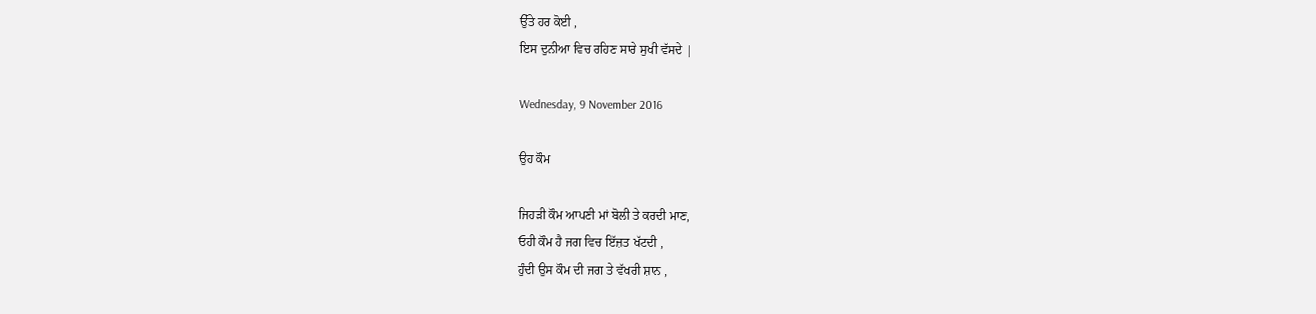ਉੱਤੇ ਹਰ ਕੋਈ ,
ਇਸ ਦੁਨੀਆ ਵਿਚ ਰਹਿਣ ਸਾਰੇ ਸੁਖੀ ਵੱਸਦੇ |

Wednesday, 9 November 2016

ਉਹ ਕੌਮ

ਜਿਹੜੀ ਕੌਮ ਆਪਣੀ ਮਾਂ ਬੋਲੀ ਤੇ ਕਰਦੀ ਮਾਣ,
ਓਹੀ ਕੌਮ ਹੈ ਜਗ ਵਿਚ ਇੱਜ਼ਤ ਖੱਟਦੀ ,
ਹੁੰਦੀ ਉਸ ਕੌਮ ਦੀ ਜਗ ਤੇ ਵੱਖਰੀ ਸ਼ਾਨ ,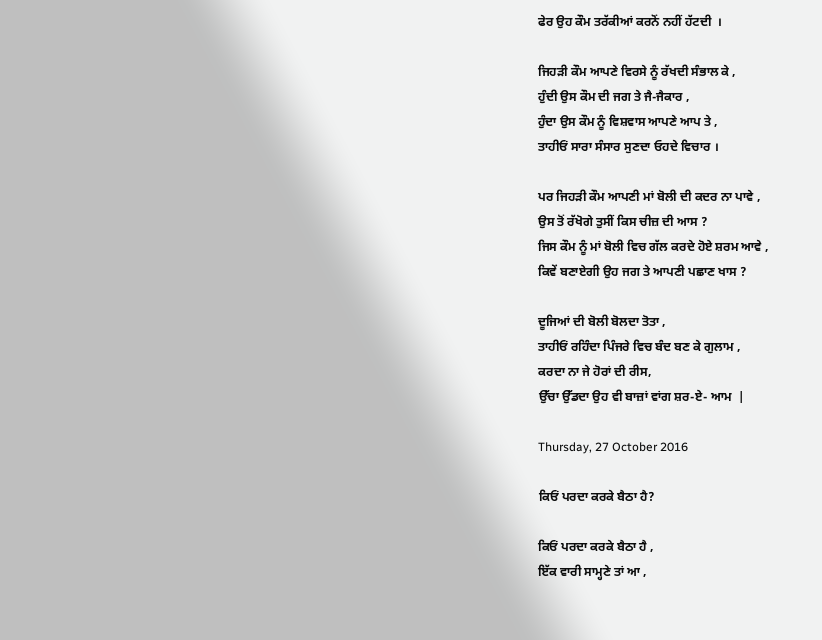ਫੇਰ ਉਹ ਕੌਮ ਤਰੱਕੀਆਂ ਕਰਨੋਂ ਨਹੀਂ ਹੱਟਦੀ  ।

ਜਿਹੜੀ ਕੌਮ ਆਪਣੇ ਵਿਰਸੇ ਨੂੰ ਰੱਖਦੀ ਸੰਭਾਲ ਕੇ ,
ਹੁੰਦੀ ਉਸ ਕੌਮ ਦੀ ਜਗ ਤੇ ਜੈ-ਜੈਕਾਰ ,
ਹੁੰਦਾ ਉਸ ਕੌਮ ਨੂੰ ਵਿਸ਼ਵਾਸ ਆਪਣੇ ਆਪ ਤੇ ,
ਤਾਹੀਓਂ ਸਾਰਾ ਸੰਸਾਰ ਸੁਣਦਾ ਓਹਦੇ ਵਿਚਾਰ ।

ਪਰ ਜਿਹੜੀ ਕੌਮ ਆਪਣੀ ਮਾਂ ਬੋਲੀ ਦੀ ਕਦਰ ਨਾ ਪਾਵੇ ,
ਉਸ ਤੋਂ ਰੱਖੋਗੇ ਤੁਸੀਂ ਕਿਸ ਚੀਜ਼ ਦੀ ਆਸ ?
ਜਿਸ ਕੌਮ ਨੂੰ ਮਾਂ ਬੋਲੀ ਵਿਚ ਗੱਲ ਕਰਦੇ ਹੋਏ ਸ਼ਰਮ ਆਵੇ ,
ਕਿਵੇਂ ਬਣਾਏਗੀ ਉਹ ਜਗ ਤੇ ਆਪਣੀ ਪਛਾਣ ਖਾਸ ?

ਦੂਜਿਆਂ ਦੀ ਬੋਲੀ ਬੋਲਦਾ ਤੋਤਾ ,
ਤਾਹੀਓਂ ਰਹਿੰਦਾ ਪਿੰਜਰੇ ਵਿਚ ਬੰਦ ਬਣ ਕੇ ਗੁਲਾਮ ,
ਕਰਦਾ ਨਾ ਜੇ ਹੋਰਾਂ ਦੀ ਰੀਸ,
ਉੱਚਾ ਉੱਡਦਾ ਉਹ ਵੀ ਬਾਜ਼ਾਂ ਵਾਂਗ ਸ਼ਰ-ਏ- ਆਮ  |

Thursday, 27 October 2016

ਕਿਓਂ ਪਰਦਾ ਕਰਕੇ ਬੈਠਾ ਹੈ?

ਕਿਓਂ ਪਰਦਾ ਕਰਕੇ ਬੈਠਾ ਹੈ ,
ਇੱਕ ਵਾਰੀ ਸਾਮ੍ਹਣੇ ਤਾਂ ਆ ,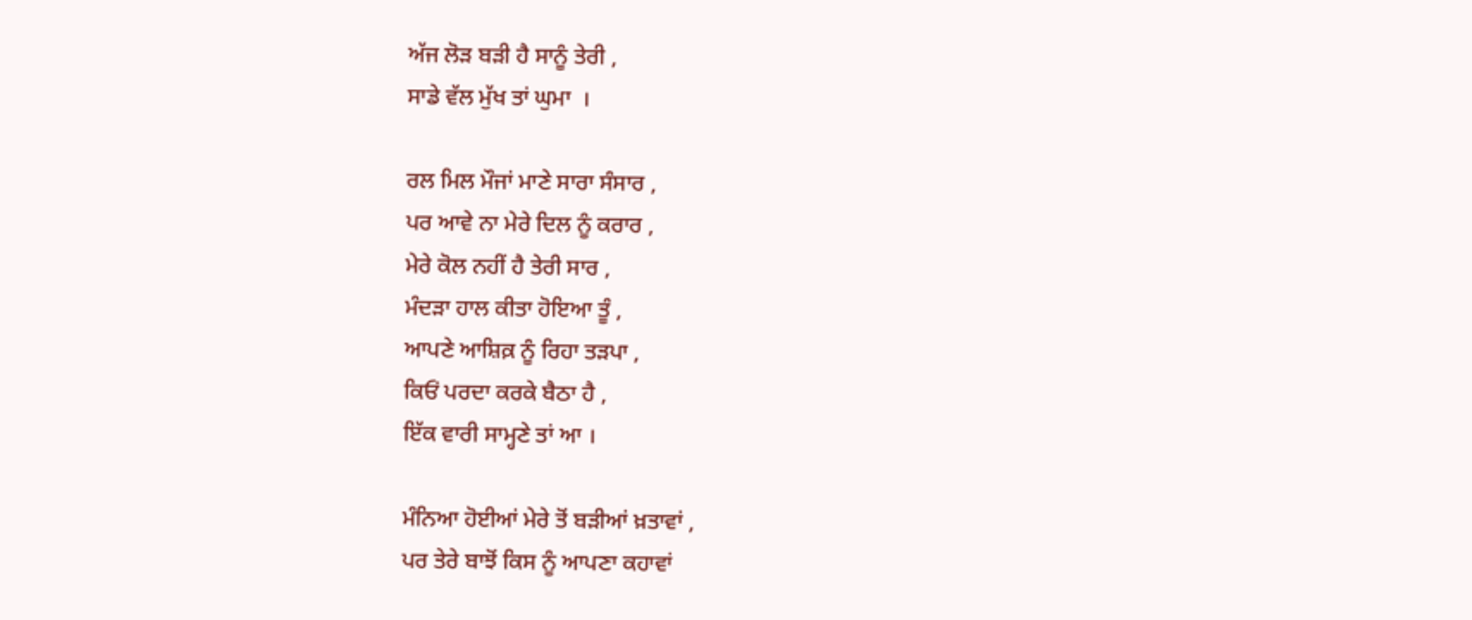ਅੱਜ ਲੋੜ ਬੜੀ ਹੈ ਸਾਨੂੰ ਤੇਰੀ ,
ਸਾਡੇ ਵੱਲ ਮੁੱਖ ਤਾਂ ਘੁਮਾ  ।

ਰਲ ਮਿਲ ਮੌਜਾਂ ਮਾਣੇ ਸਾਰਾ ਸੰਸਾਰ ,
ਪਰ ਆਵੇ ਨਾ ਮੇਰੇ ਦਿਲ ਨੂੰ ਕਰਾਰ ,
ਮੇਰੇ ਕੋਲ ਨਹੀਂ ਹੈ ਤੇਰੀ ਸਾਰ ,
ਮੰਦੜਾ ਹਾਲ ਕੀਤਾ ਹੋਇਆ ਤੂੰ ,
ਆਪਣੇ ਆਸ਼ਿਕ਼ ਨੂੰ ਰਿਹਾ ਤੜਪਾ ,
ਕਿਓਂ ਪਰਦਾ ਕਰਕੇ ਬੈਠਾ ਹੈ ,
ਇੱਕ ਵਾਰੀ ਸਾਮ੍ਹਣੇ ਤਾਂ ਆ ।

ਮੰਨਿਆ ਹੋਈਆਂ ਮੇਰੇ ਤੋਂ ਬੜੀਆਂ ਖ਼ਤਾਵਾਂ ,
ਪਰ ਤੇਰੇ ਬਾਝੋਂ ਕਿਸ ਨੂੰ ਆਪਣਾ ਕਹਾਵਾਂ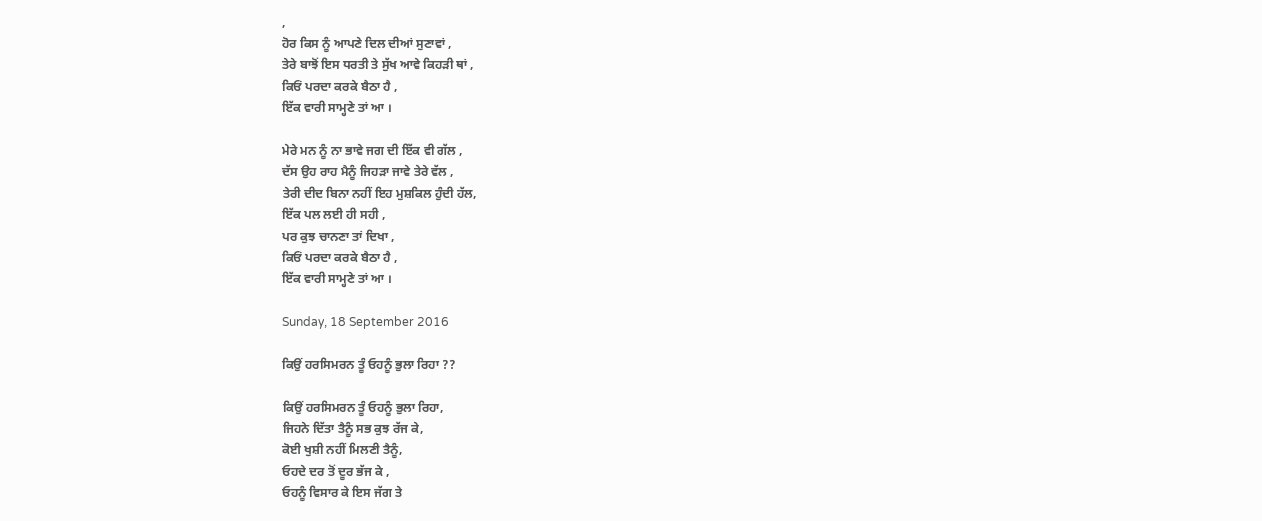,
ਹੋਰ ਕਿਸ ਨੂੰ ਆਪਣੇ ਦਿਲ ਦੀਆਂ ਸੁਣਾਵਾਂ ,
ਤੇਰੇ ਬਾਝੋਂ ਇਸ ਧਰਤੀ ਤੇ ਸੁੱਖ ਆਵੇ ਕਿਹੜੀ ਥਾਂ ,
ਕਿਓਂ ਪਰਦਾ ਕਰਕੇ ਬੈਠਾ ਹੈ ,
ਇੱਕ ਵਾਰੀ ਸਾਮ੍ਹਣੇ ਤਾਂ ਆ ।

ਮੇਰੇ ਮਨ ਨੂੰ ਨਾ ਭਾਵੇ ਜਗ ਦੀ ਇੱਕ ਵੀ ਗੱਲ ,
ਦੱਸ ਉਹ ਰਾਹ ਮੈਨੂੰ ਜਿਹੜਾ ਜਾਵੇ ਤੇਰੇ ਵੱਲ ,
ਤੇਰੀ ਦੀਦ ਬਿਨਾ ਨਹੀਂ ਇਹ ਮੁਸ਼ਕਿਲ ਹੁੰਦੀ ਹੱਲ,
ਇੱਕ ਪਲ ਲਈ ਹੀ ਸਹੀ ,
ਪਰ ਕੁਝ ਚਾਨਣਾ ਤਾਂ ਦਿਖਾ ,
ਕਿਓਂ ਪਰਦਾ ਕਰਕੇ ਬੈਠਾ ਹੈ ,
ਇੱਕ ਵਾਰੀ ਸਾਮ੍ਹਣੇ ਤਾਂ ਆ ।

Sunday, 18 September 2016

ਕਿਉਂ ਹਰਸਿਮਰਨ ਤੂੰ ਓਹਨੂੰ ਭੁਲਾ ਰਿਹਾ ??

ਕਿਉਂ ਹਰਸਿਮਰਨ ਤੂੰ ਓਹਨੂੰ ਭੁਲਾ ਰਿਹਾ,
ਜਿਹਨੇ ਦਿੱਤਾ ਤੈਨੂੰ ਸਭ ਕੁਝ ਰੱਜ ਕੇ,
ਕੋਈ ਖੁਸ਼ੀ ਨਹੀਂ ਮਿਲਣੀ ਤੈਨੂੰ,
ਓਹਦੇ ਦਰ ਤੋਂ ਦੂਰ ਭੱਜ ਕੇ ,
ਓਹਨੂੰ ਵਿਸਾਰ ਕੇ ਇਸ ਜੱਗ ਤੇ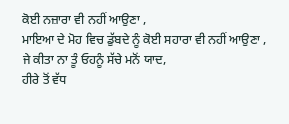ਕੋਈ ਨਜ਼ਾਰਾ ਵੀ ਨਹੀਂ ਆਉਣਾ ,
ਮਾਇਆ ਦੇ ਮੋਹ ਵਿਚ ਡੁੱਬਦੇ ਨੂੰ ਕੋਈ ਸਹਾਰਾ ਵੀ ਨਹੀਂ ਆਉਣਾ ,
ਜੇ ਕੀਤਾ ਨਾ ਤੂੰ ਓਹਨੂੰ ਸੱਚੇ ਮਨੋਂ ਯਾਦ,
ਹੀਰੇ ਤੋਂ ਵੱਧ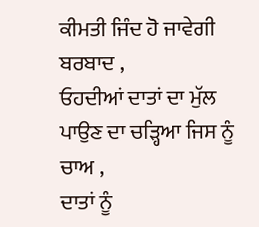ਕੀਮਤੀ ਜਿੰਦ ਹੋ ਜਾਵੇਗੀ ਬਰਬਾਦ ,
ਓਹਦੀਆਂ ਦਾਤਾਂ ਦਾ ਮੁੱਲ ਪਾਉਣ ਦਾ ਚੜ੍ਹਿਆ ਜਿਸ ਨੂੰ ਚਾਅ ,
ਦਾਤਾਂ ਨੂੰ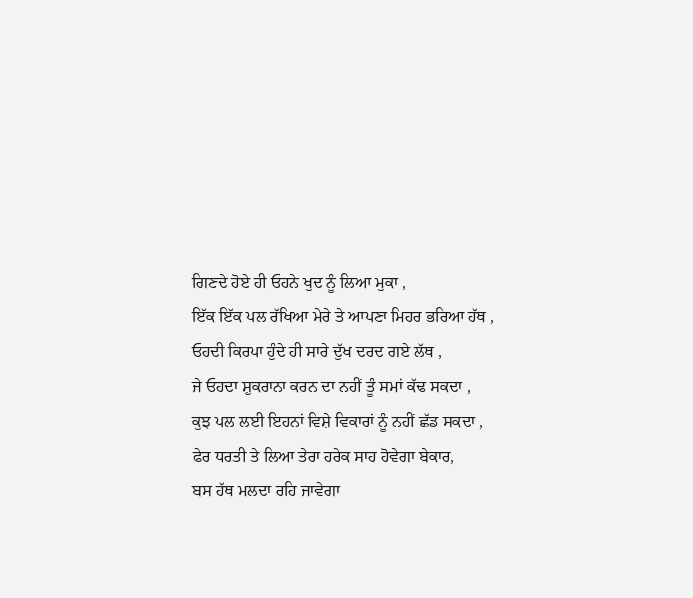ਗਿਣਦੇ ਹੋਏ ਹੀ ਓਹਨੇ ਖੁਦ ਨੂੰ ਲਿਆ ਮੁਕਾ ,
ਇੱਕ ਇੱਕ ਪਲ ਰੱਖਿਆ ਮੇਰੇ ਤੇ ਆਪਣਾ ਮਿਹਰ ਭਰਿਆ ਹੱਥ ,
ਓਹਦੀ ਕਿਰਪਾ ਹੁੰਦੇ ਹੀ ਸਾਰੇ ਦੁੱਖ ਦਰਦ ਗਏ ਲੱਥ ,
ਜੇ ਓਹਦਾ ਸ਼ੁਕਰਾਨਾ ਕਰਨ ਦਾ ਨਹੀਂ ਤੂੰ ਸਮਾਂ ਕੱਢ ਸਕਦਾ ,
ਕੁਝ ਪਲ ਲਈ ਇਹਨਾਂ ਵਿਸ਼ੇ ਵਿਕਾਰਾਂ ਨੂੰ ਨਹੀਂ ਛੱਡ ਸਕਦਾ ,
ਫੇਰ ਧਰਤੀ ਤੇ ਲਿਆ ਤੇਰਾ ਹਰੇਕ ਸਾਹ ਹੋਵੇਗਾ ਬੇਕਾਰ,
ਬਸ ਹੱਥ ਮਲਦਾ ਰਹਿ ਜਾਵੇਗਾ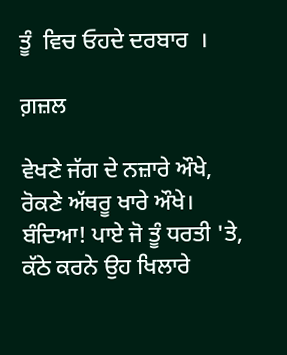ਤੂੰ  ਵਿਚ ਓਹਦੇ ਦਰਬਾਰ  ।

ਗ਼ਜ਼ਲ

ਵੇਖਣੇ ਜੱਗ ਦੇ ਨਜ਼ਾਰੇ ਔਖੇ, ਰੋਕਣੇ ਅੱਥਰੂ ਖਾਰੇ ਔਖੇ। ਬੰਦਿਆ! ਪਾਏ ਜੋ ਤੂੰ ਧਰਤੀ 'ਤੇ, ਕੱਠੇ ਕਰਨੇ ਉਹ ਖਿਲਾਰੇ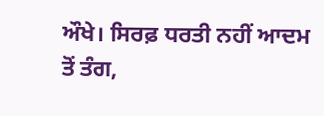ਔਖੇ। ਸਿਰਫ਼ ਧਰਤੀ ਨਹੀਂ ਆਦਮ ਤੋਂ ਤੰਗ,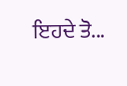ਇਹਦੇ ਤੋ...